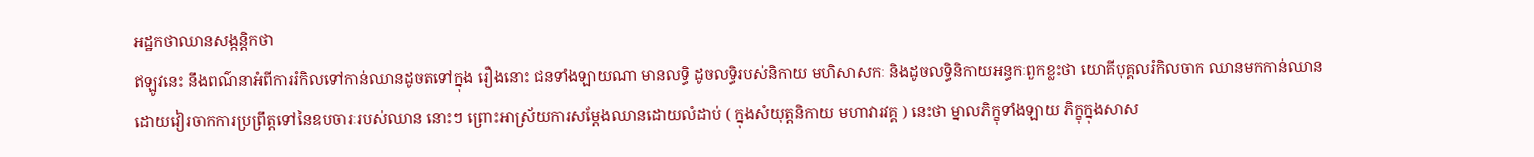អដ្ឋកថាឈានសង្កន្តិកថា
ឥឡូវនេះ នឹងពណ៌នាអំពីការរំកិលទៅកាន់ឈានដូចតទៅក្នុង រឿងនោះ ជនទាំងឡាយណា មានលទ្ធិ ដូចលទ្ធិរបស់និកាយ មហិសាសកៈ និងដូចលទ្ធិនិកាយអន្ធកៈពួកខ្លះថា យោគីបុគ្គលរំកិលចាក ឈានមកកាន់ឈាន ដោយវៀរចាកការប្រព្រឹត្តទៅនៃឧបចារៈរបស់ឈាន នោះៗ ព្រោះអាស្រ័យការសម្តែងឈានដោយលំដាប់ ( ក្នុងសំយុត្តនិកាយ មហាវារវគ្គ ) នេះថា ម្នាលភិក្ខុទាំងឡាយ ភិក្ខុក្នុងសាស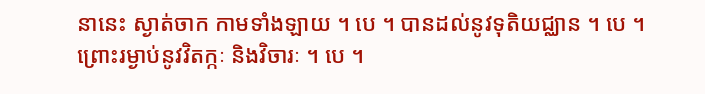នានេះ ស្ងាត់ចាក កាមទាំងឡាយ ។ បេ ។ បានដល់នូវទុតិយជ្ឈាន ។ បេ ។ ព្រោះរម្ងាប់នូវវិតក្កៈ និងវិចារៈ ។ បេ ។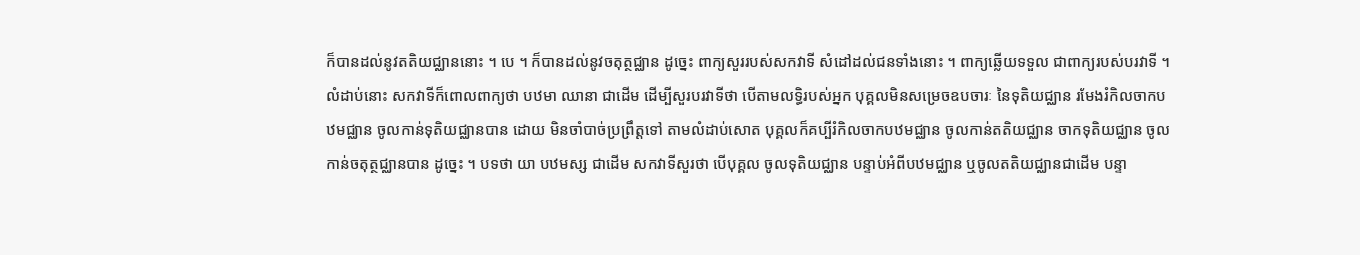ក៏បានដល់នូវតតិយជ្ឈាននោះ ។ បេ ។ ក៏បានដល់នូវចតុត្ថជ្ឈាន ដូច្នេះ ពាក្យសួររបស់សកវាទី សំដៅដល់ជនទាំងនោះ ។ ពាក្យឆ្លើយទទួល ជាពាក្យរបស់បរវាទី ។ លំដាប់នោះ សកវាទីក៏ពោលពាក្យថា បឋមា ឈានា ជាដើម ដើម្បីសួរបរវាទីថា បើតាមលទ្ធិរបស់អ្នក បុគ្គលមិនសម្រេចឧបចារៈ នៃទុតិយជ្ឈាន រមែងរំកិលចាកបឋមជ្ឈាន ចូលកាន់ទុតិយជ្ឈានបាន ដោយ មិនចាំបាច់ប្រព្រឹត្តទៅ តាមលំដាប់សោត បុគ្គលក៏គប្បីរំកិលចាកបឋមជ្ឈាន ចូលកាន់តតិយជ្ឈាន ចាកទុតិយជ្ឈាន ចូលកាន់ចតុត្ថជ្ឈានបាន ដូច្នេះ ។ បទថា យា បឋមស្ស ជាដើម សកវាទីសួរថា បើបុគ្គល ចូលទុតិយជ្ឈាន បន្ទាប់អំពីបឋមជ្ឈាន ឬចូលតតិយជ្ឈានជាដើម បន្ទា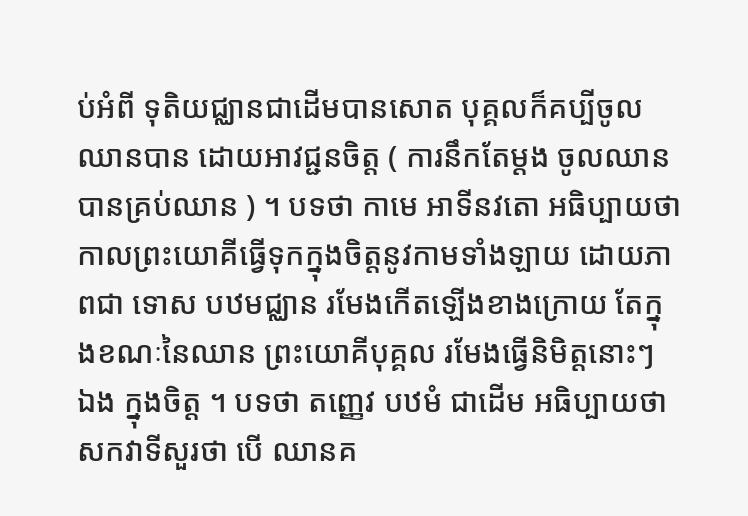ប់អំពី ទុតិយជ្ឈានជាដើមបានសោត បុគ្គលក៏គប្បីចូលឈានបាន ដោយអាវជ្ជនចិត្ត ( ការនឹកតែម្តង ចូលឈានបានគ្រប់ឈាន ) ។ បទថា កាមេ អាទីនវតោ អធិប្បាយថា កាលព្រះយោគីធ្វើទុកក្នុងចិត្តនូវកាមទាំងឡាយ ដោយភាពជា ទោស បឋមជ្ឈាន រមែងកើតឡើងខាងក្រោយ តែក្នុងខណៈនៃឈាន ព្រះយោគីបុគ្គល រមែងធ្វើនិមិត្តនោះៗ ឯង ក្នុងចិត្ត ។ បទថា តញ្ញេវ បឋមំ ជាដើម អធិប្បាយថា សកវាទីសួរថា បើ ឈានគ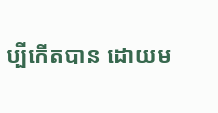ប្បីកើតបាន ដោយម